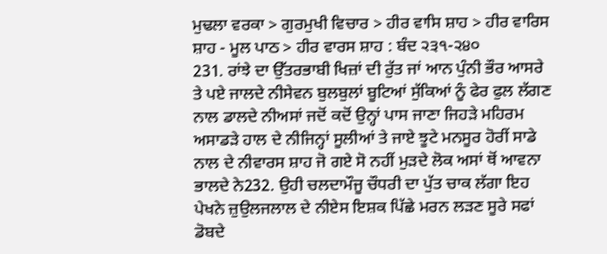ਮੁਢਲਾ ਵਰਕਾ > ਗੁਰਮੁਖੀ ਵਿਚਾਰ > ਹੀਰ ਵਾਸਿ ਸ਼ਾਹ > ਹੀਰ ਵਾਰਿਸ ਸ਼ਾਹ - ਮੂਲ ਪਾਠ > ਹੀਰ ਵਾਰਸ ਸ਼ਾਹ : ਬੰਦ ੨੩੧-੨੪੦
231. ਰਾਂਝੇ ਦਾ ਉੱਤਰਭਾਬੀ ਖਿਜ਼ਾਂ ਦੀ ਰੁੱਤ ਜਾਂ ਆਨ ਪੁੰਨੀ ਭੌਰ ਆਸਰੇ ਤੇ ਪਏ ਜਾਲਦੇ ਨੀਸੇਵਨ ਬੁਲਬੁਲਾਂ ਬੂਟਿਆਂ ਸੁੱਕਿਆਂ ਨੂੰ ਫੇਰ ਫੁਲ ਲੱਗਣ ਨਾਲ ਡਾਲਦੇ ਨੀਅਸਾਂ ਜਦੋਂ ਕਦੋਂ ਉਨ੍ਹਾਂ ਪਾਸ ਜਾਣਾ ਜਿਹੜੇ ਮਹਿਰਮ ਅਸਾਡੜੇ ਹਾਲ ਦੇ ਨੀਜਿਨ੍ਹਾਂ ਸੂਲੀਆਂ ਤੇ ਜਾਏ ਝੂਟੇ ਮਨਸੂਰ ਹੋਰੀਂ ਸਾਡੇ ਨਾਲ ਦੇ ਨੀਵਾਰਸ ਸ਼ਾਹ ਜੋ ਗਏ ਸੋ ਨਹੀਂ ਮੁੜਦੇ ਲੋਕ ਅਸਾਂ ਥੋਂ ਆਵਨਾ ਭਾਲਦੇ ਨੇ232. ਉਹੀ ਚਲਦਾਮੌਜੂ ਚੌਧਰੀ ਦਾ ਪੁੱਤ ਚਾਕ ਲੱਗਾ ਇਹ ਪੇਖਨੇ ਜ਼ੁਉਲਜਲਾਲ ਦੇ ਨੀਏਸ ਇਸ਼ਕ ਪਿੱਛੇ ਮਰਨ ਲੜਣ ਸੂਰੇ ਸਫਾਂ ਡੋਬਦੇ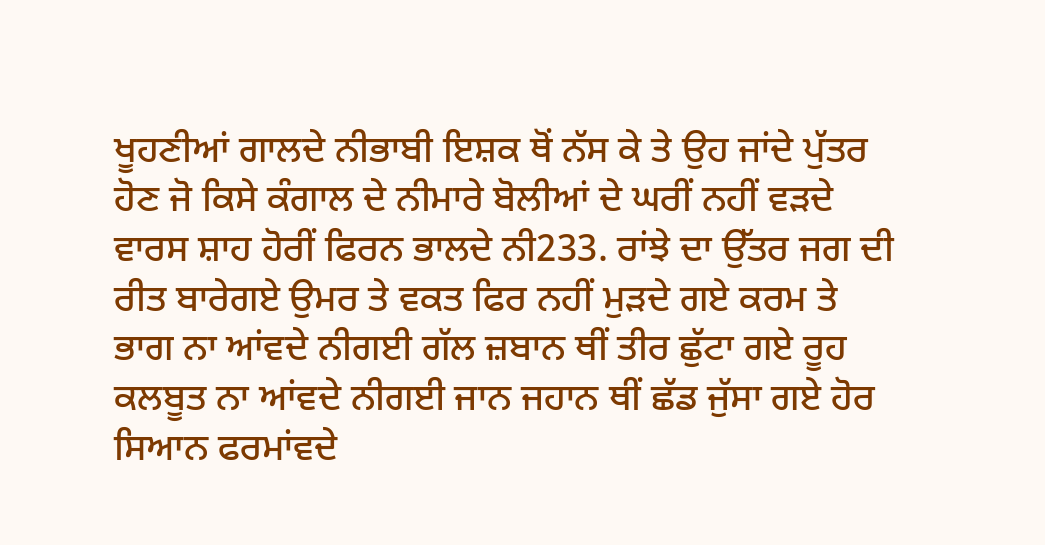ਖੂਹਣੀਆਂ ਗਾਲਦੇ ਨੀਭਾਬੀ ਇਸ਼ਕ ਥੋਂ ਨੱਸ ਕੇ ਤੇ ਉਹ ਜਾਂਦੇ ਪੁੱਤਰ ਹੋਣ ਜੋ ਕਿਸੇ ਕੰਗਾਲ ਦੇ ਨੀਮਾਰੇ ਬੋਲੀਆਂ ਦੇ ਘਰੀਂ ਨਹੀਂ ਵੜਦੇ ਵਾਰਸ ਸ਼ਾਹ ਹੋਰੀਂ ਫਿਰਨ ਭਾਲਦੇ ਨੀ233. ਰਾਂਝੇ ਦਾ ਉੱਤਰ ਜਗ ਦੀ ਰੀਤ ਬਾਰੇਗਏ ਉਮਰ ਤੇ ਵਕਤ ਫਿਰ ਨਹੀਂ ਮੁੜਦੇ ਗਏ ਕਰਮ ਤੇ ਭਾਗ ਨਾ ਆਂਵਦੇ ਨੀਗਈ ਗੱਲ ਜ਼ਬਾਨ ਥੀਂ ਤੀਰ ਛੁੱਟਾ ਗਏ ਰੂਹ ਕਲਬੂਤ ਨਾ ਆਂਵਦੇ ਨੀਗਈ ਜਾਨ ਜਹਾਨ ਥੀਂ ਛੱਡ ਜੁੱਸਾ ਗਏ ਹੋਰ ਸਿਆਨ ਫਰਮਾਂਵਦੇ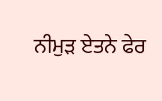ਨੀਮੁੜ ਏਤਨੇ ਫੇਰ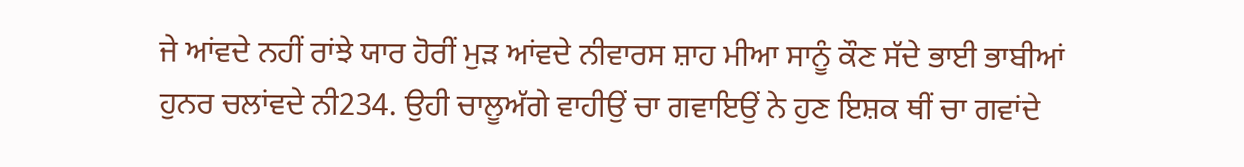ਜੇ ਆਂਵਦੇ ਨਹੀਂ ਰਾਂਝੇ ਯਾਰ ਹੋਰੀਂ ਮੁੜ ਆਂਵਦੇ ਨੀਵਾਰਸ ਸ਼ਾਹ ਮੀਆ ਸਾਨੂੰ ਕੌਣ ਸੱਦੇ ਭਾਈ ਭਾਬੀਆਂ ਹੁਨਰ ਚਲਾਂਵਦੇ ਨੀ234. ਉਹੀ ਚਾਲੂਅੱਗੇ ਵਾਹੀਉਂ ਚਾ ਗਵਾਇਉਂ ਨੇ ਹੁਣ ਇਸ਼ਕ ਥੀਂ ਚਾ ਗਵਾਂਦੇ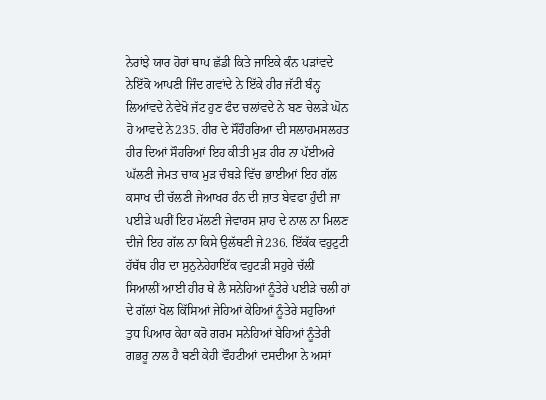ਨੇਰਾਂਝੇ ਯਾਰ ਹੋਰਾਂ ਥਾਪ ਛੱਡੀ ਕਿਤੇ ਜਾਇਕੇ ਕੰਨ ਪੜਾਂਵਦੇ ਨੇਇੱਕੋ ਆਪਣੀ ਜਿੰਦ ਗਵਾਂਦੇ ਨੇ ਇੱਕੇ ਹੀਰ ਜੱਟੀ ਬੰਨ੍ਹ ਲਿਆਂਵਦੇ ਨੇਵੇਖੋ ਜੱਟ ਹੁਣ ਫੰਦ ਚਲਾਂਵਦੇ ਨੇ ਬਣ ਚੇਲੜੇ ਘੋਨ ਹੋ ਆਵਦੇ ਨੇ235. ਹੀਰ ਦੇ ਸੌਹੌਹਰਿਆ ਦੀ ਸਲਾਹਮਸਲਹਤ ਹੀਰ ਦਿਆਂ ਸੌਹਰਿਆਂ ਇਹ ਕੀਤੀ ਮੁੜ ਹੀਰ ਨਾ ਪੱਈਅਰੇ ਘੱਲਣੀ ਜੇਮਤ ਚਾਕ ਮੁੜ ਚੰਬੜੇ ਵਿੱਚ ਭਾਈਆਂ ਇਹ ਗੱਲ ਕਸਾਖ ਦੀ ਚੱਲਣੀ ਜੇਆਖਰ ਰੰਨ ਦੀ ਜ਼ਾਤ ਬੇਵਫਾ ਹੁੰਦੀ ਜਾ ਪਈੜੇ ਘਰੀਂ ਇਹ ਮੱਲਣੀ ਜੇਵਾਰਸ ਸ਼ਾਹ ਦੇ ਨਾਲ ਨਾ ਮਿਲਣ ਦੀਜੇ ਇਹ ਗੱਲ ਨਾ ਕਿਸੇ ਉਲੱਥਣੀ ਜੇ236. ਇੱਕੱਕ ਵਹੁਟੁਟੀ ਹੱਥੱਥ ਹੀਰ ਦਾ ਸੁਨੁਨੇਹੇਹਾਇੱਕ ਵਹੁਟੜੀ ਸਹੁਰੇ ਚੱਲੀਂ ਸਿਆਲੀਂ ਆਈ ਹੀਰ ਥੇ ਲੈ ਸਨੇਹਿਆਂ ਨੂੰਤੇਰੇ ਪਈੜੇ ਚਲੀ ਹਾਂ ਦੇ ਗੱਲਾਂ ਖੋਲ ਕਿੱਸਿਆਂ ਜੇਹਿਆਂ ਕੇਹਿਆਂ ਨੂੰਤੇਰੇ ਸਹੁਰਿਆਂ ਤੁਧ ਪਿਆਰ ਕੇਹਾ ਕਰੋ ਗਰਮ ਸਨੇਹਿਆਂ ਬੇਹਿਆਂ ਨੂੰਤੇਰੀ ਗਭਰੂ ਨਾਲ ਹੈ ਬਣੀ ਕੇਹੀ ਵੌਹਟੀਆਂ ਦਸਦੀਆ ਨੇ ਅਸਾਂ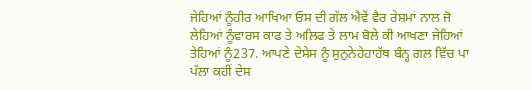ਜੇਹਿਆਂ ਨੂੰਹੀਰ ਆਖਿਆ ਓਸ ਦੀ ਗੱਲ ਐਵੇਂ ਵੈਰ ਰੇਸ਼ਮਾਂ ਨਾਲ ਜੋ ਲੇਹਿਆਂ ਨੂੰਵਾਰਸ ਕਾਫ ਤੇ ਅਲਿਫ ਤੇ ਲਾਮ ਬੋਲੇ ਕੀ ਆਖਣਾ ਜੇਹਿਆਂ ਤੇਹਿਆਂ ਨੂੰ237. ਆਪਣੇ ਦੇਸੇਸ ਨੂੰ ਸੁਨੁਨੇਹੇਹਾਹੱਥ ਬੰਨ੍ਹ ਗਲ ਵਿੱਚ ਪਾ ਪੱਲਾ ਕਹੀਂ ਦੇਸ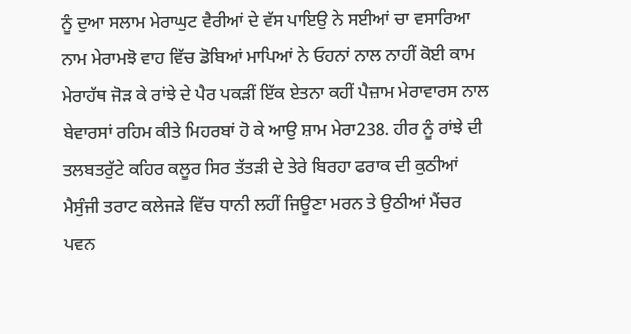ਨੂੰ ਦੁਆ ਸਲਾਮ ਮੇਰਾਘੁਟ ਵੈਰੀਆਂ ਦੇ ਵੱਸ ਪਾਇਉ ਨੇ ਸਈਆਂ ਚਾ ਵਸਾਰਿਆ ਨਾਮ ਮੇਰਾਮਝੋ ਵਾਹ ਵਿੱਚ ਡੋਬਿਆਂ ਮਾਪਿਆਂ ਨੇ ਓਹਨਾਂ ਨਾਲ ਨਾਹੀਂ ਕੋਈ ਕਾਮ ਮੇਰਾਹੱਥ ਜੋੜ ਕੇ ਰਾਂਝੇ ਦੇ ਪੈਰ ਪਕੜੀਂ ਇੱਕ ਏਤਨਾ ਕਹੀਂ ਪੈਜ਼ਾਮ ਮੇਰਾਵਾਰਸ ਨਾਲ ਬੇਵਾਰਸਾਂ ਰਹਿਮ ਕੀਤੇ ਮਿਹਰਬਾਂ ਹੋ ਕੇ ਆਉ ਸ਼ਾਮ ਮੇਰਾ238. ਹੀਰ ਨੂੰ ਰਾਂਝੇ ਦੀ ਤਲਬਤਰੁੱਟੇ ਕਹਿਰ ਕਲੂਰ ਸਿਰ ਤੱਤੜੀ ਦੇ ਤੇਰੇ ਬਿਰਹਾ ਫਰਾਕ ਦੀ ਕੁਠੀਆਂ ਮੈਸੁੰਜੀ ਤਰਾਟ ਕਲੇਜੜੇ ਵਿੱਚ ਧਾਨੀ ਲਹੀਂ ਜਿਊਣਾ ਮਰਨ ਤੇ ਉਠੀਆਂ ਮੈਂਚਰ ਪਵਨ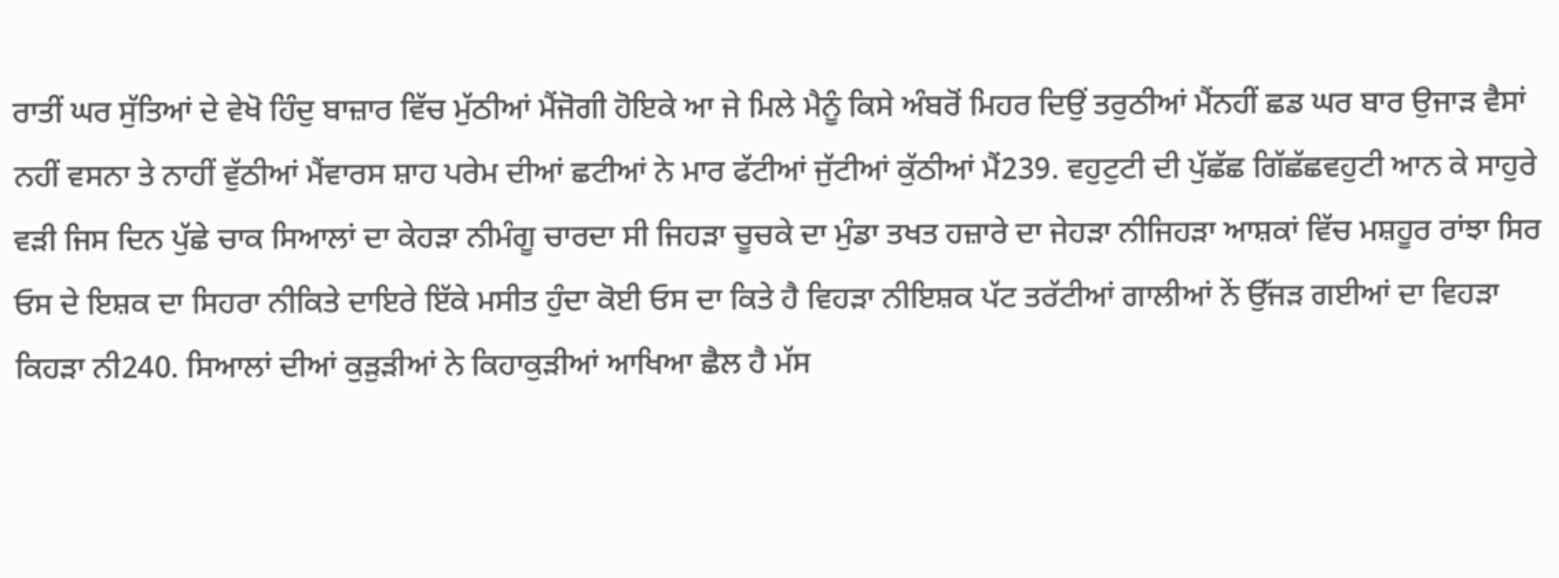ਰਾਤੀਂ ਘਰ ਸੁੱਤਿਆਂ ਦੇ ਵੇਖੋ ਹਿੰਦੁ ਬਾਜ਼ਾਰ ਵਿੱਚ ਮੁੱਠੀਆਂ ਮੈਂਜੋਗੀ ਹੋਇਕੇ ਆ ਜੇ ਮਿਲੇ ਮੈਨੂੰ ਕਿਸੇ ਅੰਬਰੋਂ ਮਿਹਰ ਦਿਉਂ ਤਰੁਠੀਆਂ ਮੈਂਨਹੀਂ ਛਡ ਘਰ ਬਾਰ ਉਜਾੜ ਵੈਸਾਂ ਨਹੀਂ ਵਸਨਾ ਤੇ ਨਾਹੀਂ ਵੁੱਠੀਆਂ ਮੈਂਵਾਰਸ ਸ਼ਾਹ ਪਰੇਮ ਦੀਆਂ ਛਟੀਆਂ ਨੇ ਮਾਰ ਫੱਟੀਆਂ ਜੁੱਟੀਆਂ ਕੁੱਠੀਆਂ ਮੈਂ239. ਵਹੁਟੁਟੀ ਦੀ ਪੁੱਛੱਛ ਗਿੱਛੱਛਵਹੁਟੀ ਆਨ ਕੇ ਸਾਹੁਰੇ ਵੜੀ ਜਿਸ ਦਿਨ ਪੁੱਛੇ ਚਾਕ ਸਿਆਲਾਂ ਦਾ ਕੇਹੜਾ ਨੀਮੰਗੂ ਚਾਰਦਾ ਸੀ ਜਿਹੜਾ ਚੂਚਕੇ ਦਾ ਮੁੰਡਾ ਤਖਤ ਹਜ਼ਾਰੇ ਦਾ ਜੇਹੜਾ ਨੀਜਿਹੜਾ ਆਸ਼ਕਾਂ ਵਿੱਚ ਮਸ਼ਹੂਰ ਰਾਂਝਾ ਸਿਰ ਓਸ ਦੇ ਇਸ਼ਕ ਦਾ ਸਿਹਰਾ ਨੀਕਿਤੇ ਦਾਇਰੇ ਇੱਕੇ ਮਸੀਤ ਹੁੰਦਾ ਕੋਈ ਓਸ ਦਾ ਕਿਤੇ ਹੈ ਵਿਹੜਾ ਨੀਇਸ਼ਕ ਪੱਟ ਤਰੱਟੀਆਂ ਗਾਲੀਆਂ ਨੇਂ ਉੱਜੜ ਗਈਆਂ ਦਾ ਵਿਹੜਾ ਕਿਹੜਾ ਨੀ240. ਸਿਆਲਾਂ ਦੀਆਂ ਕੁੜੁੜੀਆਂ ਨੇ ਕਿਹਾਕੁੜੀਆਂ ਆਖਿਆ ਛੈਲ ਹੈ ਮੱਸ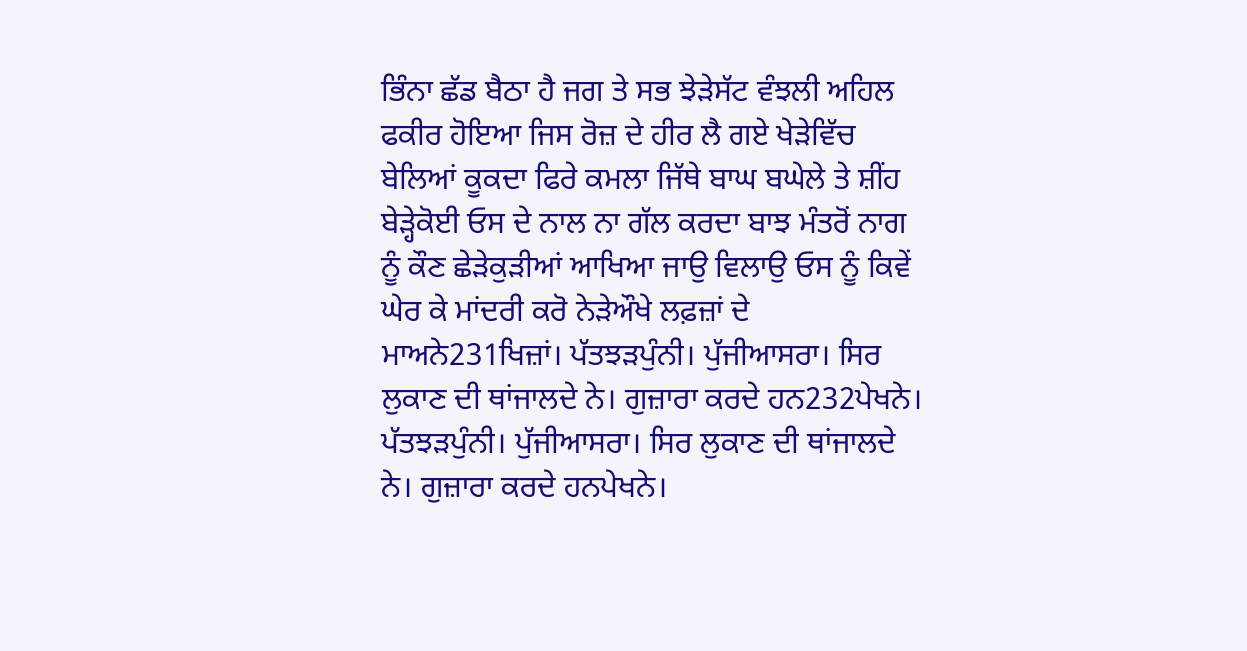ਭਿੰਨਾ ਛੱਡ ਬੈਠਾ ਹੈ ਜਗ ਤੇ ਸਭ ਝੇੜੇਸੱਟ ਵੰਝਲੀ ਅਹਿਲ ਫਕੀਰ ਹੋਇਆ ਜਿਸ ਰੋਜ਼ ਦੇ ਹੀਰ ਲੈ ਗਏ ਖੇੜੇਵਿੱਚ ਬੇਲਿਆਂ ਕੂਕਦਾ ਫਿਰੇ ਕਮਲਾ ਜਿੱਥੇ ਬਾਘ ਬਘੇਲੇ ਤੇ ਸ਼ੀਂਹ ਬੇੜ੍ਹੇਕੋਈ ਓਸ ਦੇ ਨਾਲ ਨਾ ਗੱਲ ਕਰਦਾ ਬਾਝ ਮੰਤਰੋਂ ਨਾਗ ਨੂੰ ਕੌਣ ਛੇੜੇਕੁੜੀਆਂ ਆਖਿਆ ਜਾਉ ਵਿਲਾਉ ਓਸ ਨੂੰ ਕਿਵੇਂ ਘੇਰ ਕੇ ਮਾਂਦਰੀ ਕਰੋ ਨੇੜੇਔਖੇ ਲਫ਼ਜ਼ਾਂ ਦੇ ਮਾਅਨੇ231ਖਿਜ਼ਾਂ। ਪੱਤਝੜਪੁੰਨੀ। ਪੁੱਜੀਆਸਰਾ। ਸਿਰ ਲੁਕਾਣ ਦੀ ਥਾਂਜਾਲਦੇ ਨੇ। ਗੁਜ਼ਾਰਾ ਕਰਦੇ ਹਨ232ਪੇਖਨੇ। ਪੱਤਝੜਪੁੰਨੀ। ਪੁੱਜੀਆਸਰਾ। ਸਿਰ ਲੁਕਾਣ ਦੀ ਥਾਂਜਾਲਦੇ ਨੇ। ਗੁਜ਼ਾਰਾ ਕਰਦੇ ਹਨਪੇਖਨੇ।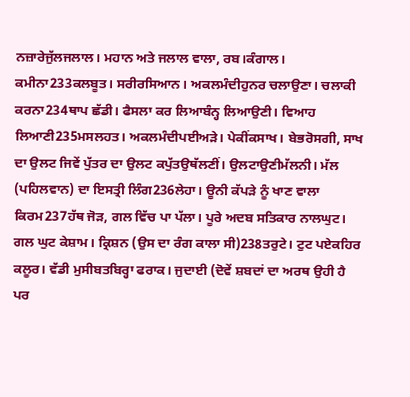ਨਜ਼ਾਰੇਜੁੱਲਜਲਾਲ। ਮਹਾਨ ਅਤੇ ਜਲਾਲ ਵਾਲਾ, ਰਬ।ਕੰਗਾਲ। ਕਮੀਨਾ233ਕਲਬੂਤ। ਸਰੀਰਸਿਆਨ। ਅਕਲਮੰਦੀਹੁਨਰ ਚਲਾਉਣਾ। ਚਲਾਕੀ ਕਰਨਾ234ਥਾਪ ਛੱਡੀ। ਫੈਸਲਾ ਕਰ ਲਿਆਬੰਨ੍ਹ ਲਿਆਉਣੀ। ਵਿਆਹ ਲਿਆਣੀ235ਮਸਲਹਤ। ਅਕਲਮੰਦੀਪਈਅੜੇ। ਪੇਕੀਂਕਸਾਖ। ਬੇਭਰੋਸਗੀ, ਸਾਖ ਦਾ ਉਲਟ ਜਿਵੇਂ ਪੁੱਤਰ ਦਾ ਉਲਟ ਕਪੁੱਤਉਥੱਲਣੀਂ। ਉਲਟਾਉਣੀਮੱਲਨੀ। ਮੱਲ (ਪਹਿਲਵਾਨ) ਦਾ ਇਸਤ੍ਰੀ ਲਿੰਗ236ਲੇਹਾ। ਊਨੀ ਕੱਪੜੇ ਨੂੰ ਖਾਣ ਵਾਲਾ ਕਿਰਮ237ਹੱਥ ਜੋੜ, ਗਲ ਵਿੱਚ ਪਾ ਪੱਲਾ। ਪੂਰੇ ਅਦਬ ਸਤਿਕਾਰ ਨਾਲਘੁਟ। ਗਲ ਘੁਟ ਕੇਸ਼ਾਮ। ਕ੍ਰਿਸ਼ਨ (ਉਸ ਦਾ ਰੰਗ ਕਾਲਾ ਸੀ)238ਤਰੁਟੇ। ਟੁਟ ਪਏਕਹਿਰ ਕਲੂਰ। ਵੱਡੀ ਮੁਸੀਬਤਬਿਰ੍ਹਾ ਫਰਾਕ। ਜੁਦਾਈ (ਦੋਵੇਂ ਸ਼ਬਦਾਂ ਦਾ ਅਰਥ ਉਹੀ ਹੈ ਪਰ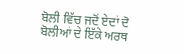ਬੋਲੀ ਵਿੱਚ ਜਦੋਂ ਏਦਾਂ ਦੋ ਬੋਲੀਆਂ ਦੇ ਇੱਕੇ ਅਰਥ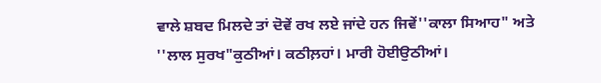ਵਾਲੇ ਸ਼ਬਦ ਮਿਲਦੇ ਤਾਂ ਦੋਵੇਂ ਰਖ ਲਏ ਜਾਂਦੇ ਹਨ ਜਿਵੇਂ''ਕਾਲਾ ਸਿਆਹ" ਅਤੇ ''ਲਾਲ ਸੁਰਖ"ਕੁਠੀਆਂ। ਕਠੀਲ਼ਹਾਂ। ਮਾਰੀ ਹੋਈਉਠੀਆਂ।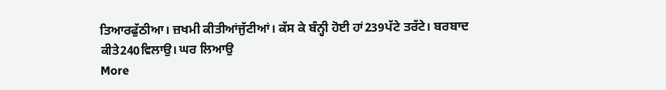ਤਿਆਰਫੁੱਠੀਆ। ਜ਼ਖਮੀ ਕੀਤੀਆਂਜੁੱਟੀਆਂ। ਕੱਸ ਕੇ ਬੰਨ੍ਹੀ ਹੋਈ ਹਾਂ239ਪੱਟੇ ਤਰੱਟੇ। ਬਰਬਾਦ ਕੀਤੇ240ਵਿਲਾਉ। ਘਰ ਲਿਆਉ
More